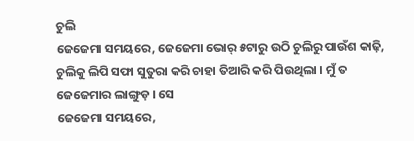ଚୁଲି
ଜେଜେମା ସମୟରେ, ଜେଜେମା ଭୋର୍ ୫ଟାରୁ ଉଠି ଚୁଲିରୁ ପାଉଁଶ କାଢ଼ି, ଚୁଲିକୁ ଲିପି ସଫା ସୁତୁରା କରି ଚାହା ତିଆରି କରି ପିଉଥିଲା । ମୁଁ ତ ଜେଜେମାର ଲାଙ୍ଗୁଡ଼ । ସେ
ଜେଜେମା ସମୟରେ,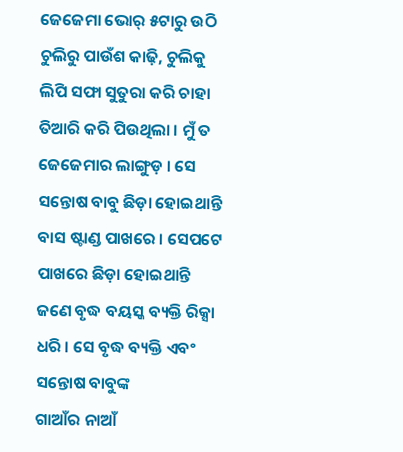ଜେଜେମା ଭୋର୍ ୫ଟାରୁ ଉଠି ଚୁଲିରୁ ପାଉଁଶ କାଢ଼ି, ଚୁଲିକୁ ଲିପି ସଫା ସୁତୁରା କରି ଚାହା ତିଆରି କରି ପିଉଥିଲା । ମୁଁ ତ ଜେଜେମାର ଲାଙ୍ଗୁଡ଼ । ସେ
ସନ୍ତୋଷ ବାବୁ ଛିଡ଼ା ହୋଇଥାନ୍ତି ବାସ ଷ୍ଟାଣ୍ଡ ପାଖରେ । ସେପଟେ ପାଖରେ ଛିଡ଼ା ହୋଇଥାନ୍ତି ଜଣେ ବୃଦ୍ଧ ବୟସ୍କ ବ୍ୟକ୍ତି ରିକ୍ସା ଧରି । ସେ ବୃଦ୍ଧ ବ୍ୟକ୍ତି ଏବଂ ସନ୍ତୋଷ ବାବୁଙ୍କ
ଗାଆଁର ନାଆଁ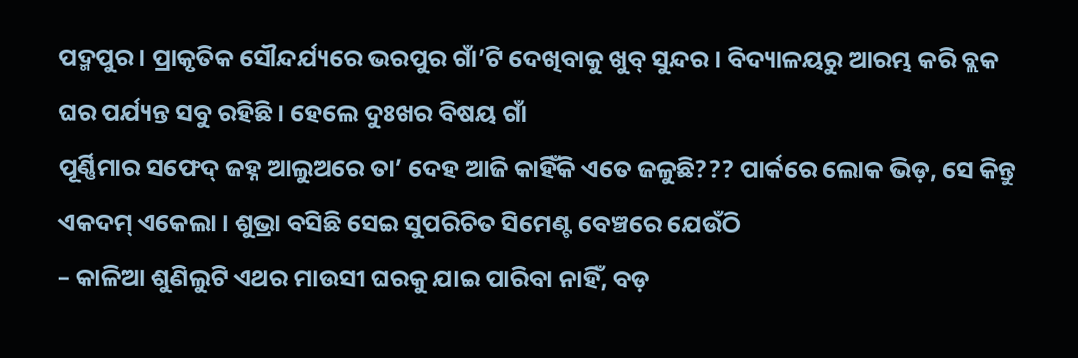ପଦ୍ମପୁର । ପ୍ରାକୃତିକ ସୌନ୍ଦର୍ଯ୍ୟରେ ଭରପୁର ଗାଁ’ଟି ଦେଖିବାକୁ ଖୁବ୍ ସୁନ୍ଦର । ବିଦ୍ୟାଳୟରୁ ଆରମ୍ଭ କରି ବ୍ଲକ ଘର ପର୍ଯ୍ୟନ୍ତ ସବୁ ରହିଛି । ହେଲେ ଦୁଃଖର ବିଷୟ ଗାଁ
ପୂର୍ଣ୍ଣିମାର ସଫେଦ୍ ଜହ୍ନ ଆଲୁଅରେ ତା’ ଦେହ ଆଜି କାହିଁକି ଏତେ ଜଳୁଛି??? ପାର୍କରେ ଲୋକ ଭିଡ଼, ସେ କିନ୍ତୁ ଏକଦମ୍ ଏକେଲା । ଶୁଭ୍ରା ବସିଛି ସେଇ ସୁପରିଚିତ ସିମେଣ୍ଟ ବେଞ୍ଚରେ ଯେଉଁଠି
– କାଳିଆ ଶୁଣିଲୁଟି ଏଥର ମାଉସୀ ଘରକୁ ଯାଇ ପାରିବା ନାହିଁ, ବଡ଼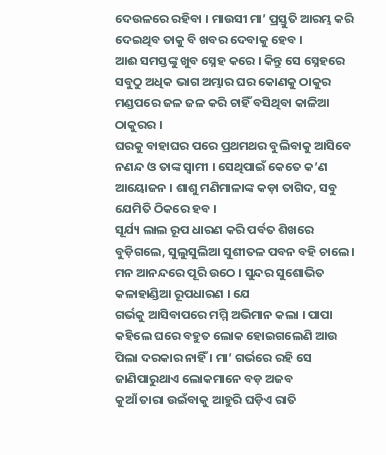ଦେଉଳରେ ରହିବା । ମାଉସୀ ମା’ ପ୍ରସ୍ତୁତି ଆରମ୍ଭ କରି ଦେଇଥିବ ତାକୁ ବି ଖବର ଦେବାକୁ ହେବ ।
ଆଈ ସମସ୍ତଙ୍କୁ ଖୁବ ସ୍ନେହ କରେ । କିନ୍ତୁ ସେ ସ୍ନେହରେ ସବୁଠୁ ଅଧିକ ଭାଗ ଅମ୍ଭାର ଘର କୋଣକୁ ଠାକୁର ମଣ୍ଡପରେ ଜଳ ଜଳ କରି ଚାହିଁ ବସିଥିବା କାଳିଆ ଠାକୁରର ।
ଘରକୁ ବାହାଘର ପରେ ପ୍ରଥମଥର ବୁଲିବାକୁ ଆସିବେ ନଣନ୍ଦ ଓ ତାଙ୍କ ସ୍ୱାମୀ । ସେଥିପାଇଁ କେତେ କ’ଣ ଆୟୋଜନ । ଶାଶୁ ମଣିମାଳାଙ୍କ କଡ଼ା ତାଗିଦ, ସବୁ ଯେମିତି ଠିକରେ ହବ ।
ସୂର୍ଯ୍ୟ ଲାଲ ରୂପ ଧାରଣ କରି ପର୍ବତ ଶିଖରେ ବୁଡ଼ିଗଲେ, ସୁଲୁସୁଲିଆ ସୁଶୀତଳ ପବନ ବହି ଚାଲେ । ମନ ଆନନ୍ଦରେ ପୂରି ଉଠେ । ସୁନ୍ଦର ସୁଶୋଭିତ କଳାହାଣ୍ଡିଆ ରୂପଧାରଣ । ଯେ
ଗର୍ଭକୁ ଆସିବାପରେ ମମ୍ମି ଅଭିମାନ କଲା । ପାପା କହିଲେ ଘରେ ବହୁତ ଲୋକ ହୋଇଗଲେଣି ଆଉ ପିଲା ଦରକାର ନାହିଁ । ମା’ ଗର୍ଭରେ ରହି ସେ ଜାଣିପାରୁଥାଏ ଲୋକମାନେ ବଡ଼ ଅଜବ
କୁଆଁ ତାରା ଉଇଁବାକୁ ଆହୁରି ଘଡ଼ିଏ ରାତି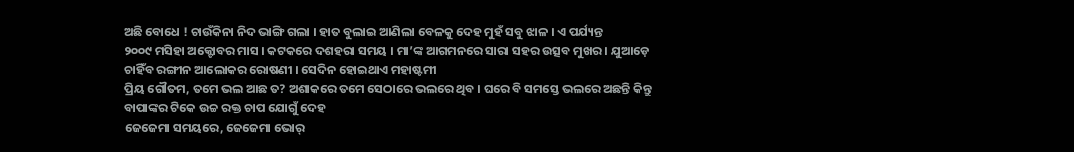ଅଛି ବୋଧେ ! ଚାଉଁକିନା ନିଦ ଭାଙ୍ଗି ଗଲା । ହାତ ବୁଲାଇ ଆଣିଲା ବେଳକୁ ଦେହ ମୁହଁ ସବୁ ଝାଳ । ଏ ପର୍ଯ୍ୟନ୍ତ
୨୦୦୯ ମସିହା ଅକ୍ଟୋବର ମାସ । କଟକରେ ଦଶହରା ସମୟ । ମା’ଙ୍କ ଆଗମନରେ ସାରା ସହର ଉତ୍ସବ ମୁଖର । ଯୁଆଡ଼େ ଚାହିଁବ ରଙ୍ଗୀନ ଆଲୋକର ରୋଷଣୀ । ସେଦିନ ହୋଇଥାଏ ମହାଷ୍ଟମୀ
ପ୍ରିୟ ଗୌତମ, ତମେ ଭଲ ଆଛ ତ? ଅଶାକରେ ତମେ ସେଠାରେ ଭଲରେ ଥିବ । ଘରେ ବି ସମସ୍ତେ ଭଲରେ ଅଛନ୍ତି କିନ୍ତୁ ବାପାଙ୍କର ଟିକେ ଉଚ୍ଚ ରକ୍ତ ଚାପ ଯୋଗୁଁ ଦେହ
ଜେଜେମା ସମୟରେ, ଜେଜେମା ଭୋର୍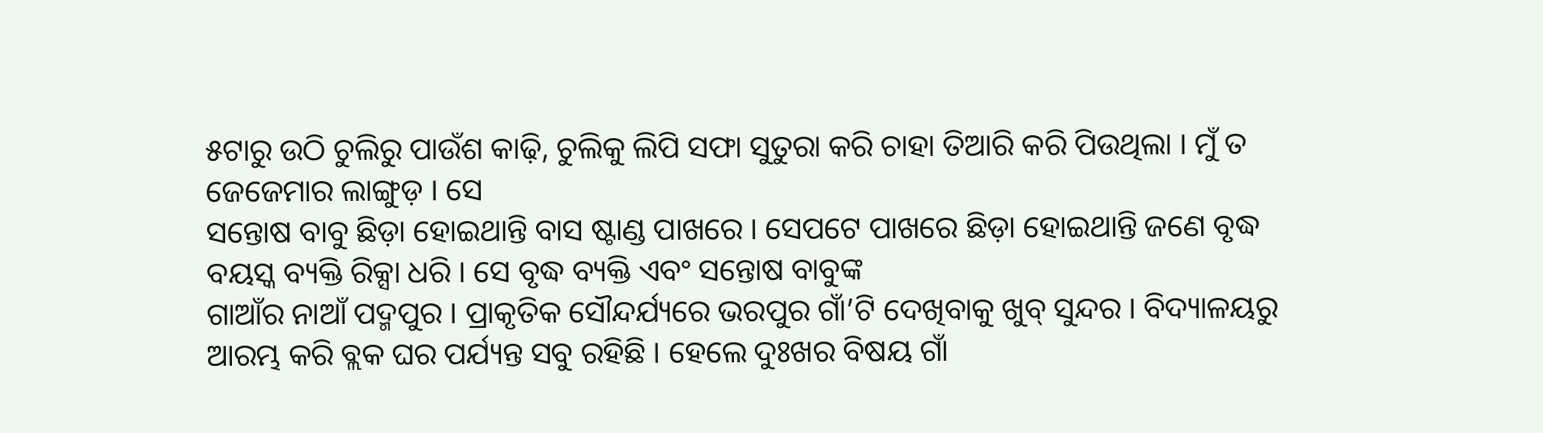୫ଟାରୁ ଉଠି ଚୁଲିରୁ ପାଉଁଶ କାଢ଼ି, ଚୁଲିକୁ ଲିପି ସଫା ସୁତୁରା କରି ଚାହା ତିଆରି କରି ପିଉଥିଲା । ମୁଁ ତ ଜେଜେମାର ଲାଙ୍ଗୁଡ଼ । ସେ
ସନ୍ତୋଷ ବାବୁ ଛିଡ଼ା ହୋଇଥାନ୍ତି ବାସ ଷ୍ଟାଣ୍ଡ ପାଖରେ । ସେପଟେ ପାଖରେ ଛିଡ଼ା ହୋଇଥାନ୍ତି ଜଣେ ବୃଦ୍ଧ ବୟସ୍କ ବ୍ୟକ୍ତି ରିକ୍ସା ଧରି । ସେ ବୃଦ୍ଧ ବ୍ୟକ୍ତି ଏବଂ ସନ୍ତୋଷ ବାବୁଙ୍କ
ଗାଆଁର ନାଆଁ ପଦ୍ମପୁର । ପ୍ରାକୃତିକ ସୌନ୍ଦର୍ଯ୍ୟରେ ଭରପୁର ଗାଁ’ଟି ଦେଖିବାକୁ ଖୁବ୍ ସୁନ୍ଦର । ବିଦ୍ୟାଳୟରୁ ଆରମ୍ଭ କରି ବ୍ଲକ ଘର ପର୍ଯ୍ୟନ୍ତ ସବୁ ରହିଛି । ହେଲେ ଦୁଃଖର ବିଷୟ ଗାଁ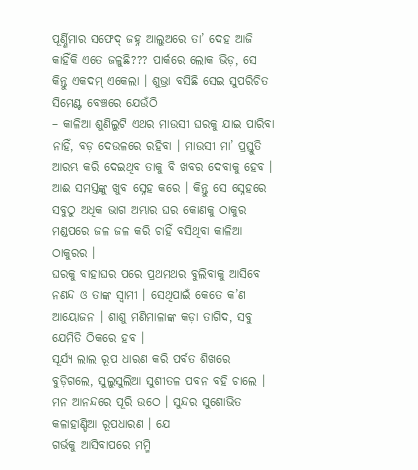ପୂର୍ଣ୍ଣିମାର ସଫେଦ୍ ଜହ୍ନ ଆଲୁଅରେ ତା’ ଦେହ ଆଜି କାହିଁକି ଏତେ ଜଳୁଛି??? ପାର୍କରେ ଲୋକ ଭିଡ଼, ସେ କିନ୍ତୁ ଏକଦମ୍ ଏକେଲା । ଶୁଭ୍ରା ବସିଛି ସେଇ ସୁପରିଚିତ ସିମେଣ୍ଟ ବେଞ୍ଚରେ ଯେଉଁଠି
– କାଳିଆ ଶୁଣିଲୁଟି ଏଥର ମାଉସୀ ଘରକୁ ଯାଇ ପାରିବା ନାହିଁ, ବଡ଼ ଦେଉଳରେ ରହିବା । ମାଉସୀ ମା’ ପ୍ରସ୍ତୁତି ଆରମ୍ଭ କରି ଦେଇଥିବ ତାକୁ ବି ଖବର ଦେବାକୁ ହେବ ।
ଆଈ ସମସ୍ତଙ୍କୁ ଖୁବ ସ୍ନେହ କରେ । କିନ୍ତୁ ସେ ସ୍ନେହରେ ସବୁଠୁ ଅଧିକ ଭାଗ ଅମ୍ଭାର ଘର କୋଣକୁ ଠାକୁର ମଣ୍ଡପରେ ଜଳ ଜଳ କରି ଚାହିଁ ବସିଥିବା କାଳିଆ ଠାକୁରର ।
ଘରକୁ ବାହାଘର ପରେ ପ୍ରଥମଥର ବୁଲିବାକୁ ଆସିବେ ନଣନ୍ଦ ଓ ତାଙ୍କ ସ୍ୱାମୀ । ସେଥିପାଇଁ କେତେ କ’ଣ ଆୟୋଜନ । ଶାଶୁ ମଣିମାଳାଙ୍କ କଡ଼ା ତାଗିଦ, ସବୁ ଯେମିତି ଠିକରେ ହବ ।
ସୂର୍ଯ୍ୟ ଲାଲ ରୂପ ଧାରଣ କରି ପର୍ବତ ଶିଖରେ ବୁଡ଼ିଗଲେ, ସୁଲୁସୁଲିଆ ସୁଶୀତଳ ପବନ ବହି ଚାଲେ । ମନ ଆନନ୍ଦରେ ପୂରି ଉଠେ । ସୁନ୍ଦର ସୁଶୋଭିତ କଳାହାଣ୍ଡିଆ ରୂପଧାରଣ । ଯେ
ଗର୍ଭକୁ ଆସିବାପରେ ମମ୍ମି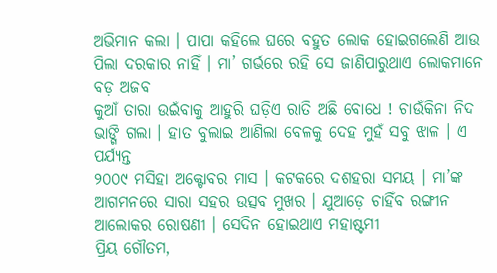ଅଭିମାନ କଲା । ପାପା କହିଲେ ଘରେ ବହୁତ ଲୋକ ହୋଇଗଲେଣି ଆଉ ପିଲା ଦରକାର ନାହିଁ । ମା’ ଗର୍ଭରେ ରହି ସେ ଜାଣିପାରୁଥାଏ ଲୋକମାନେ ବଡ଼ ଅଜବ
କୁଆଁ ତାରା ଉଇଁବାକୁ ଆହୁରି ଘଡ଼ିଏ ରାତି ଅଛି ବୋଧେ ! ଚାଉଁକିନା ନିଦ ଭାଙ୍ଗି ଗଲା । ହାତ ବୁଲାଇ ଆଣିଲା ବେଳକୁ ଦେହ ମୁହଁ ସବୁ ଝାଳ । ଏ ପର୍ଯ୍ୟନ୍ତ
୨୦୦୯ ମସିହା ଅକ୍ଟୋବର ମାସ । କଟକରେ ଦଶହରା ସମୟ । ମା’ଙ୍କ ଆଗମନରେ ସାରା ସହର ଉତ୍ସବ ମୁଖର । ଯୁଆଡ଼େ ଚାହିଁବ ରଙ୍ଗୀନ ଆଲୋକର ରୋଷଣୀ । ସେଦିନ ହୋଇଥାଏ ମହାଷ୍ଟମୀ
ପ୍ରିୟ ଗୌତମ,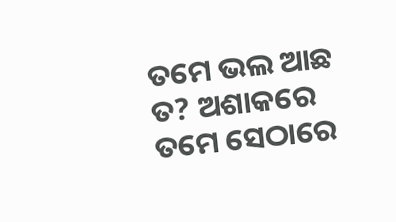ତମେ ଭଲ ଆଛ ତ? ଅଶାକରେ ତମେ ସେଠାରେ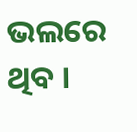ଭଲରେ ଥିବ ।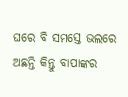ଘରେ ବି ସମସ୍ତେ ଭଲରେ ଅଛନ୍ତି କିନ୍ତୁ ବାପାଙ୍କର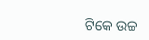ଟିକେ ଉଚ୍ଚ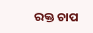ରକ୍ତ ଚାପ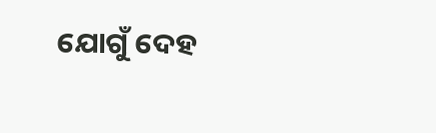ଯୋଗୁଁ ଦେହ